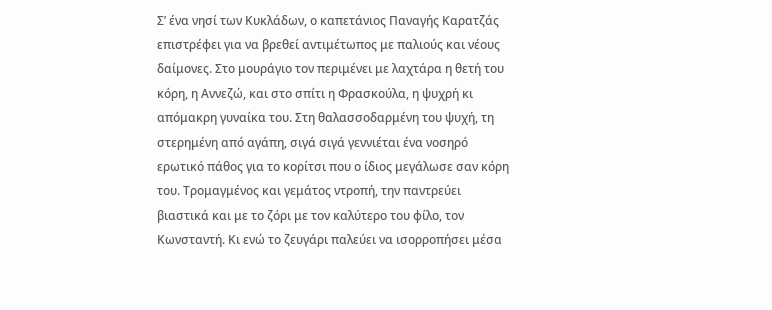Σ’ ένα νησί των Κυκλάδων, ο καπετάνιος Παναγής Καρατζάς επιστρέφει για να βρεθεί αντιμέτωπος με παλιούς και νέους δαίμονες. Στο μουράγιο τον περιμένει με λαχτάρα η θετή του κόρη, η Αννεζώ, και στο σπίτι η Φρασκούλα, η ψυχρή κι απόμακρη γυναίκα του. Στη θαλασσοδαρμένη του ψυχή, τη στερημένη από αγάπη, σιγά σιγά γεννιέται ένα νοσηρό ερωτικό πάθος για το κορίτσι που ο ίδιος μεγάλωσε σαν κόρη του. Τρομαγμένος και γεμάτος ντροπή, την παντρεύει βιαστικά και με το ζόρι με τον καλύτερο του φίλο, τον Κωνσταντή. Κι ενώ το ζευγάρι παλεύει να ισορροπήσει μέσα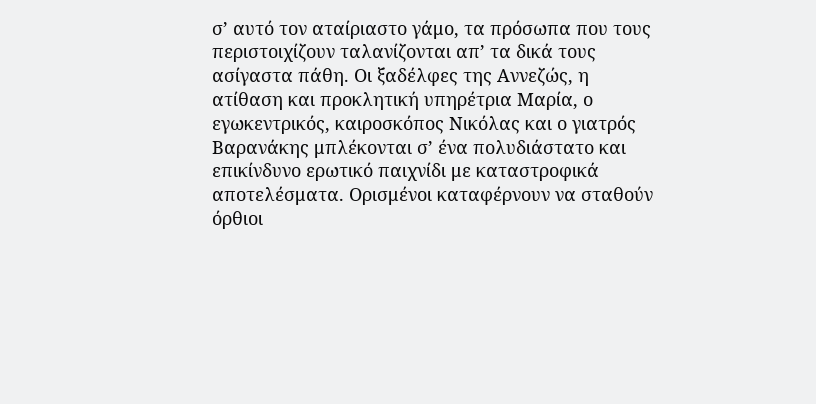σ’ αυτό τον αταίριαστο γάμο, τα πρόσωπα που τους περιστοιχίζουν ταλανίζονται απ’ τα δικά τους ασίγαστα πάθη. Οι ξαδέλφες της Αννεζώς, η ατίθαση και προκλητική υπηρέτρια Μαρία, ο εγωκεντρικός, καιροσκόπος Νικόλας και ο γιατρός Βαρανάκης μπλέκονται σ’ ένα πολυδιάστατο και επικίνδυνο ερωτικό παιχνίδι με καταστροφικά αποτελέσματα. Ορισμένοι καταφέρνουν να σταθούν όρθιοι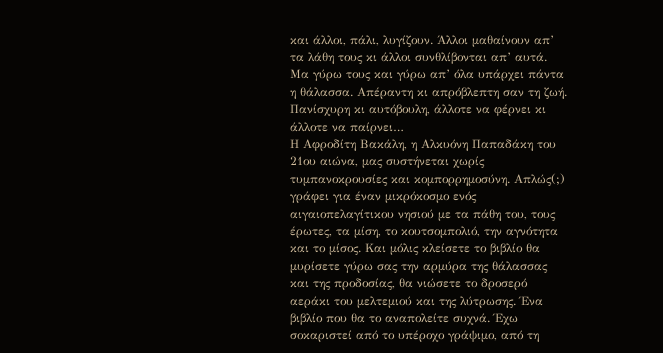και άλλοι, πάλι, λυγίζουν. Άλλοι μαθαίνουν απ’ τα λάθη τους κι άλλοι συνθλίβονται απ’ αυτά. Μα γύρω τους και γύρω απ’ όλα υπάρχει πάντα η θάλασσα. Απέραντη κι απρόβλεπτη σαν τη ζωή. Πανίσχυρη κι αυτόβουλη, άλλοτε να φέρνει κι άλλοτε να παίρνει…
Η Αφροδίτη Βακάλη, η Αλκυόνη Παπαδάκη του 21ου αιώνα, μας συστήνεται χωρίς τυμπανοκρουσίες και κομπορρημοσύνη. Απλώς(;) γράφει για έναν μικρόκοσμο ενός αιγαιοπελαγίτικου νησιού με τα πάθη του, τους έρωτες, τα μίση, το κουτσομπολιό, την αγνότητα και το μίσος. Και μόλις κλείσετε το βιβλίο θα μυρίσετε γύρω σας την αρμύρα της θάλασσας και της προδοσίας, θα νιώσετε το δροσερό αεράκι του μελτεμιού και της λύτρωσης. Ένα βιβλίο που θα το αναπολείτε συχνά. Έχω σοκαριστεί από το υπέροχο γράψιμο, από τη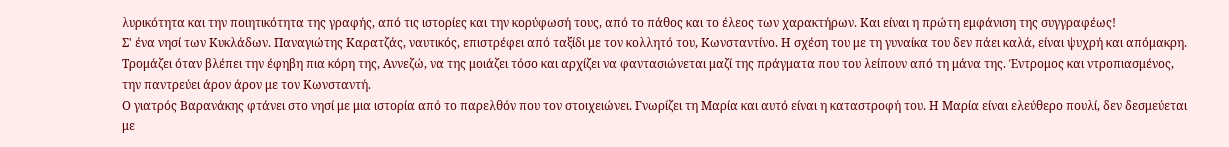λυρικότητα και την ποιητικότητα της γραφής, από τις ιστορίες και την κορύφωσή τους, από το πάθος και το έλεος των χαρακτήρων. Και είναι η πρώτη εμφάνιση της συγγραφέως!
Σ' ένα νησί των Κυκλάδων. Παναγιώτης Καρατζάς, ναυτικός, επιστρέφει από ταξίδι με τον κολλητό του, Κωνσταντίνο. Η σχέση του με τη γυναίκα του δεν πάει καλά, είναι ψυχρή και απόμακρη. Τρομάζει όταν βλέπει την έφηβη πια κόρη της, Αννεζώ, να της μοιάζει τόσο και αρχίζει να φαντασιώνεται μαζί της πράγματα που του λείπουν από τη μάνα της. Έντρομος και ντροπιασμένος, την παντρεύει άρον άρον με τον Κωνσταντή.
Ο γιατρός Βαρανάκης φτάνει στο νησί με μια ιστορία από το παρελθόν που τον στοιχειώνει. Γνωρίζει τη Μαρία και αυτό είναι η καταστροφή του. Η Μαρία είναι ελεύθερο πουλί, δεν δεσμεύεται με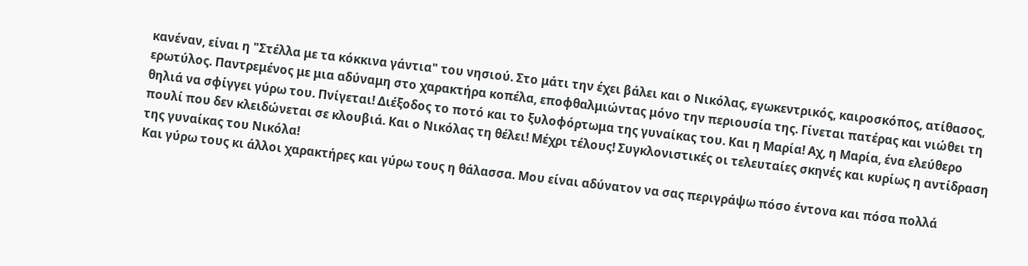κανέναν, είναι η "Στέλλα με τα κόκκινα γάντια" του νησιού. Στο μάτι την έχει βάλει και ο Νικόλας, εγωκεντρικός, καιροσκόπος, ατίθασος, ερωτύλος. Παντρεμένος με μια αδύναμη στο χαρακτήρα κοπέλα, εποφθαλμιώντας μόνο την περιουσία της. Γίνεται πατέρας και νιώθει τη θηλιά να σφίγγει γύρω του. Πνίγεται! Διέξοδος το ποτό και το ξυλοφόρτωμα της γυναίκας του. Και η Μαρία! Αχ, η Μαρία, ένα ελεύθερο πουλί που δεν κλειδώνεται σε κλουβιά. Και ο Νικόλας τη θέλει! Μέχρι τέλους! Συγκλονιστικές οι τελευταίες σκηνές και κυρίως η αντίδραση της γυναίκας του Νικόλα!
Και γύρω τους κι άλλοι χαρακτήρες και γύρω τους η θάλασσα. Μου είναι αδύνατον να σας περιγράψω πόσο έντονα και πόσα πολλά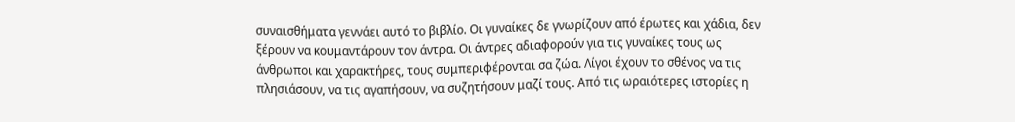συναισθήματα γεννάει αυτό το βιβλίο. Οι γυναίκες δε γνωρίζουν από έρωτες και χάδια, δεν ξέρουν να κουμαντάρουν τον άντρα. Οι άντρες αδιαφορούν για τις γυναίκες τους ως άνθρωποι και χαρακτήρες, τους συμπεριφέρονται σα ζώα. Λίγοι έχουν το σθένος να τις πλησιάσουν, να τις αγαπήσουν, να συζητήσουν μαζί τους. Από τις ωραιότερες ιστορίες η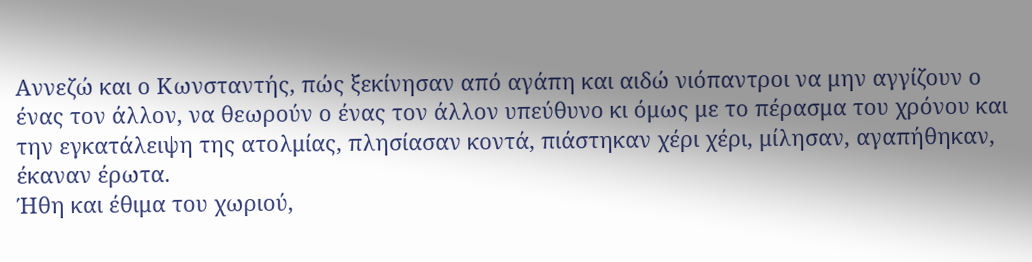Αννεζώ και ο Κωνσταντής, πώς ξεκίνησαν από αγάπη και αιδώ νιόπαντροι να μην αγγίζουν ο ένας τον άλλον, να θεωρούν ο ένας τον άλλον υπεύθυνο κι όμως με το πέρασμα του χρόνου και την εγκατάλειψη της ατολμίας, πλησίασαν κοντά, πιάστηκαν χέρι χέρι, μίλησαν, αγαπήθηκαν, έκαναν έρωτα.
Ήθη και έθιμα του χωριού,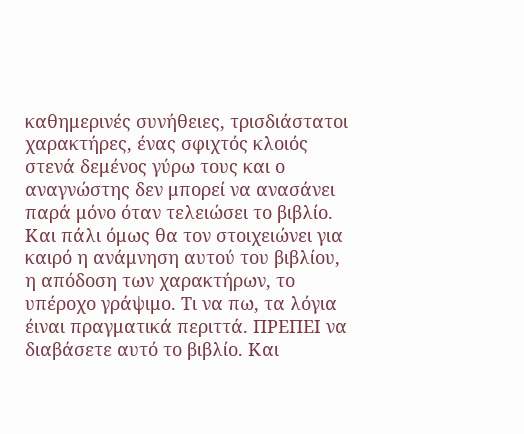καθημερινές συνήθειες, τρισδιάστατοι χαρακτήρες, ένας σφιχτός κλοιός στενά δεμένος γύρω τους και ο αναγνώστης δεν μπορεί να ανασάνει παρά μόνο όταν τελειώσει το βιβλίο. Και πάλι όμως θα τον στοιχειώνει για καιρό η ανάμνηση αυτού του βιβλίου, η απόδοση των χαρακτήρων, το υπέροχο γράψιμο. Τι να πω, τα λόγια έιναι πραγματικά περιττά. ΠΡΕΠΕΙ να διαβάσετε αυτό το βιβλίο. Και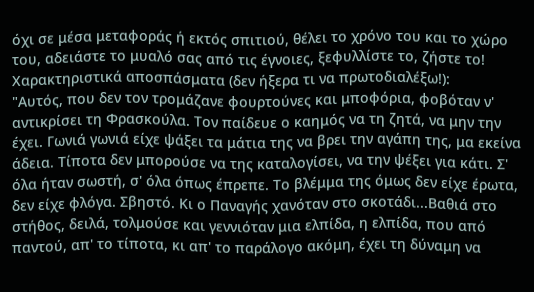όχι σε μέσα μεταφοράς ή εκτός σπιτιού, θέλει το χρόνο του και το χώρο του, αδειάστε το μυαλό σας από τις έγνοιες, ξεφυλλίστε το, ζήστε το!
Χαρακτηριστικά αποσπάσματα (δεν ήξερα τι να πρωτοδιαλέξω!):
"Αυτός, που δεν τον τρομάζανε φουρτούνες και μποφόρια, φοβόταν ν' αντικρίσει τη Φρασκούλα. Τον παίδευε ο καημός να τη ζητά, να μην την έχει. Γωνιά γωνιά είχε ψάξει τα μάτια της να βρει την αγάπη της, μα εκείνα άδεια. Τίποτα δεν μπορούσε να της καταλογίσει, να την ψέξει για κάτι. Σ' όλα ήταν σωστή, σ' όλα όπως έπρεπε. Το βλέμμα της όμως δεν είχε έρωτα, δεν είχε φλόγα. Σβηστό. Κι ο Παναγής χανόταν στο σκοτάδι...Βαθιά στο στήθος, δειλά, τολμούσε και γεννιόταν μια ελπίδα, η ελπίδα, που από παντού, απ' το τίποτα, κι απ' το παράλογο ακόμη, έχει τη δύναμη να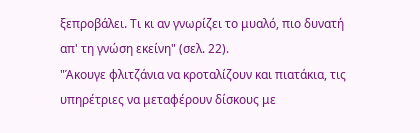ξεπροβάλει. Τι κι αν γνωρίζει το μυαλό, πιο δυνατή απ' τη γνώση εκείνη" (σελ. 22).
"Άκουγε φλιτζάνια να κροταλίζουν και πιατάκια, τις υπηρέτριες να μεταφέρουν δίσκους με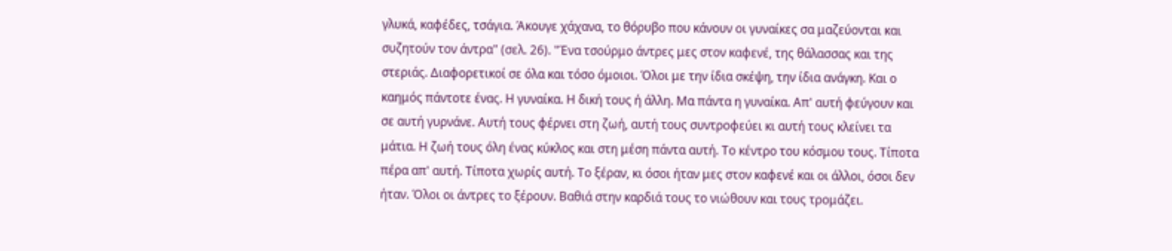γλυκά, καφέδες, τσάγια. Άκουγε χάχανα, το θόρυβο που κάνουν οι γυναίκες σα μαζεύονται και συζητούν τον άντρα" (σελ. 26). "Ένα τσούρμο άντρες μες στον καφενέ, της θάλασσας και της στεριάς. Διαφορετικοί σε όλα και τόσο όμοιοι. Όλοι με την ίδια σκέψη, την ίδια ανάγκη. Και ο καημός πάντοτε ένας. Η γυναίκα. Η δική τους ή άλλη. Μα πάντα η γυναίκα. Απ' αυτή φεύγουν και σε αυτή γυρνάνε. Αυτή τους φέρνει στη ζωή, αυτή τους συντροφεύει κι αυτή τους κλείνει τα μάτια. Η ζωή τους όλη ένας κύκλος και στη μέση πάντα αυτή. Το κέντρο του κόσμου τους. Τίποτα πέρα απ' αυτή. Τίποτα χωρίς αυτή. Το ξέραν, κι όσοι ήταν μες στον καφενέ και οι άλλοι, όσοι δεν ήταν. Όλοι οι άντρες το ξέρουν. Βαθιά στην καρδιά τους το νιώθουν και τους τρομάζει.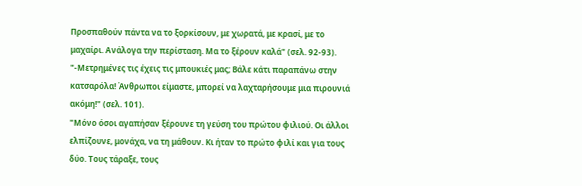Προσπαθούν πάντα να το ξορκίσουν, με χωρατά, με κρασί, με το μαχαίρι. Ανάλογα την περίσταση. Μα το ξέρουν καλά" (σελ. 92-93).
"-Μετρημένες τις έχεις τις μπουκιές μας; Βάλε κάτι παραπάνω στην κατσαρόλα! Άνθρωποι είμαστε, μπορεί να λαχταρήσουμε μια πιρουνιά ακόμη!" (σελ. 101).
"Μόνο όσοι αγαπήσαν ξέρουνε τη γεύση του πρώτου φιλιού. Οι άλλοι ελπίζουνε, μονάχα, να τη μάθουν. Κι ήταν το πρώτο φιλί και για τους δύο. Τους τάραξε, τους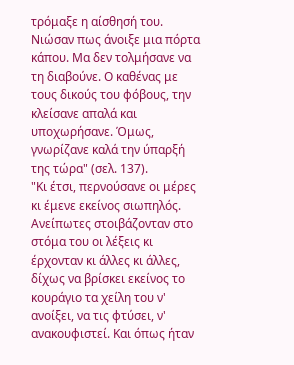τρόμαξε η αίσθησή του. Νιώσαν πως άνοιξε μια πόρτα κάπου. Μα δεν τολμήσανε να τη διαβούνε. Ο καθένας με τους δικούς του φόβους, την κλείσανε απαλά και υποχωρήσανε. Όμως, γνωρίζανε καλά την ύπαρξή της τώρα" (σελ. 137).
"Κι έτσι, περνούσανε οι μέρες κι έμενε εκείνος σιωπηλός. Ανείπωτες στοιβάζονταν στο στόμα του οι λέξεις κι έρχονταν κι άλλες κι άλλες, δίχως να βρίσκει εκείνος το κουράγιο τα χείλη του ν' ανοίξει, να τις φτύσει, ν' ανακουφιστεί. Και όπως ήταν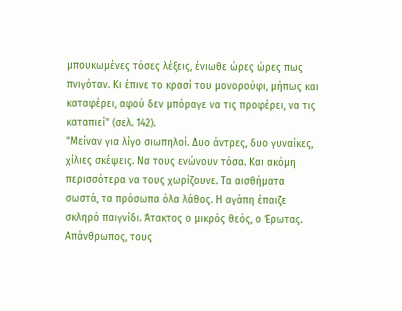μπουκωμένες τόσες λέξεις, ένιωθε ώρες ώρες πως πνιγόταν. Κι έπινε το κρασί του μονορούφι, μήπως και καταφέρει, αφού δεν μπόραγε να τις προφέρει, να τις καταπιεί" (σελ. 142).
"Μείναν για λίγο σιωπηλοί. Δυο άντρες, δυο γυναίκες, χίλιες σκέψεις. Να τους ενώνουν τόσα. Και ακόμη περισσότερα να τους χωρίζουνε. Τα αισθήματα σωστά, τα πρόσωπα όλα λάθος. Η αγάπη έπαιζε σκληρό παιγνίδι. Άτακτος ο μικρός θεός, ο Έρωτας. Απάνθρωπος, τους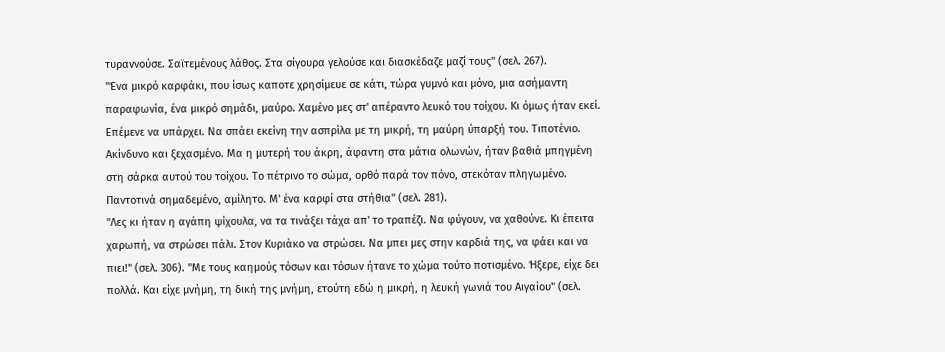τυραννούσε. Σαϊτεμένους λάθος. Στα σίγουρα γελούσε και διασκέδαζε μαζί τους" (σελ. 267).
"Ένα μικρό καρφάκι, που ίσως καποτε χρησίμευε σε κάτι, τώρα γυμνό και μόνο, μια ασήμαντη παραφωνία, ένα μικρό σημάδι, μαύρο. Χαμένο μες στ' απέραντο λευκό του τοίχου. Κι όμως ήταν εκεί. Επέμενε να υπάρχει. Να σπάει εκείνη την ασπρίλα με τη μικρή, τη μαύρη ύπαρξή του. Τιποτένιο. Ακίνδυνο και ξεχασμένο. Μα η μυτερή του άκρη, άφαντη στα μάτια ολωνών, ήταν βαθιά μπηγμένη στη σάρκα αυτού του τοίχου. Το πέτρινο το σώμα, ορθό παρά τον πόνο, στεκόταν πληγωμένο. Παντοτινά σημαδεμένο, αμίλητο. Μ' ένα καρφί στα στήθια" (σελ. 281).
"Λες κι ήταν η αγάπη ψίχουλα, να τα τινάξει τάχα απ' το τραπέζι. Να φύγουν, να χαθούνε. Κι έπειτα χαρωπή, να στρώσει πάλι. Στον Κυριάκο να στρώσει. Να μπει μες στην καρδιά της, να φάει και να πιει!" (σελ. 306). "Με τους καημούς τόσων και τόσων ήτανε το χώμα τούτο ποτισμένο. Ήξερε, είχε δει πολλά. Και είχε μνήμη, τη δική της μνήμη, ετούτη εδώ η μικρή, η λευκή γωνιά του Αιγαίου" (σελ.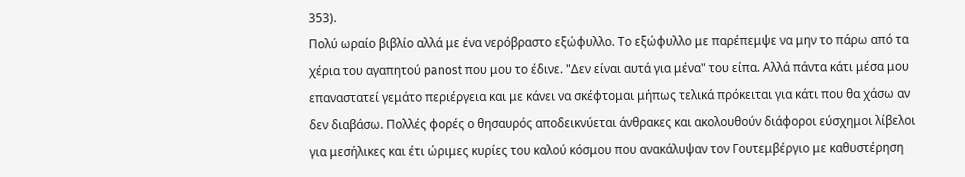353).
Πολύ ωραίο βιβλίο αλλά με ένα νερόβραστο εξώφυλλο. Το εξώφυλλο με παρέπεμψε να μην το πάρω από τα χέρια του αγαπητού panost που μου το έδινε. "Δεν είναι αυτά για μένα" του είπα. Αλλά πάντα κάτι μέσα μου επαναστατεί γεμάτο περιέργεια και με κάνει να σκέφτομαι μήπως τελικά πρόκειται για κάτι που θα χάσω αν δεν διαβάσω. Πολλές φορές ο θησαυρός αποδεικνύεται άνθρακες και ακολουθούν διάφοροι εύσχημοι λίβελοι για μεσήλικες και έτι ώριμες κυρίες του καλού κόσμου που ανακάλυψαν τον Γουτεμβέργιο με καθυστέρηση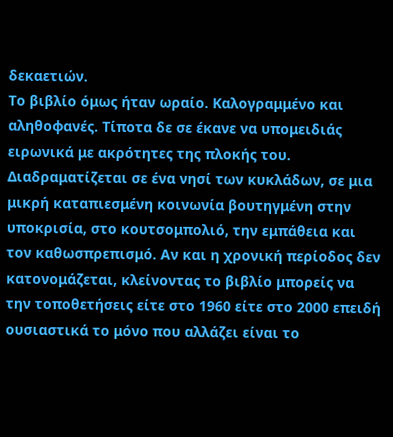δεκαετιών.
Το βιβλίο όμως ήταν ωραίο. Καλογραμμένο και αληθοφανές. Τίποτα δε σε έκανε να υπομειδιάς ειρωνικά με ακρότητες της πλοκής του. Διαδραματίζεται σε ένα νησί των κυκλάδων, σε μια μικρή καταπιεσμένη κοινωνία βουτηγμένη στην υποκρισία, στο κουτσομπολιό, την εμπάθεια και τον καθωσπρεπισμό. Αν και η χρονική περίοδος δεν κατονομάζεται, κλείνοντας το βιβλίο μπορείς να την τοποθετήσεις είτε στο 1960 είτε στο 2000 επειδή ουσιαστικά το μόνο που αλλάζει είναι το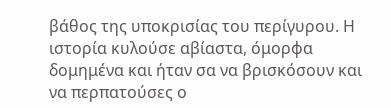βάθος της υποκρισίας του περίγυρου. Η ιστορία κυλούσε αβίαστα, όμορφα δομημένα και ήταν σα να βρισκόσουν και να περπατούσες ο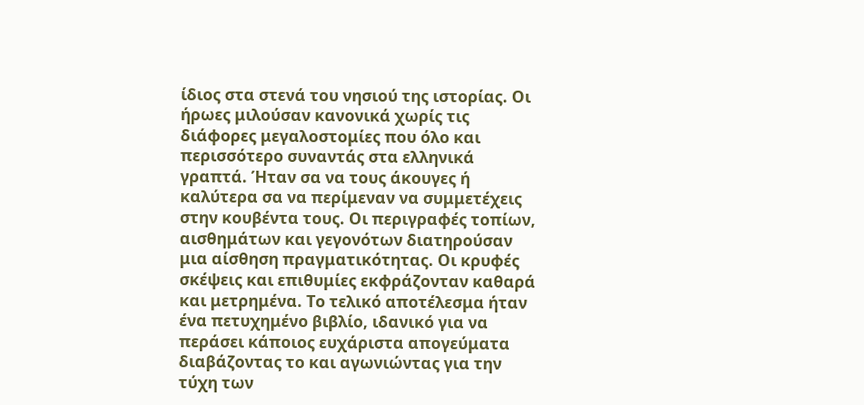ίδιος στα στενά του νησιού της ιστορίας. Οι ήρωες μιλούσαν κανονικά χωρίς τις διάφορες μεγαλοστομίες που όλο και περισσότερο συναντάς στα ελληνικά γραπτά. Ήταν σα να τους άκουγες ή καλύτερα σα να περίμεναν να συμμετέχεις στην κουβέντα τους. Οι περιγραφές τοπίων, αισθημάτων και γεγονότων διατηρούσαν μια αίσθηση πραγματικότητας. Οι κρυφές σκέψεις και επιθυμίες εκφράζονταν καθαρά και μετρημένα. Το τελικό αποτέλεσμα ήταν ένα πετυχημένο βιβλίο, ιδανικό για να περάσει κάποιος ευχάριστα απογεύματα διαβάζοντας το και αγωνιώντας για την τύχη των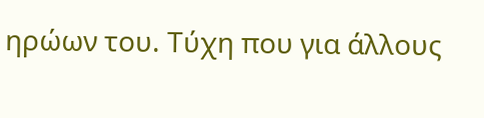ηρώων του. Τύχη που για άλλους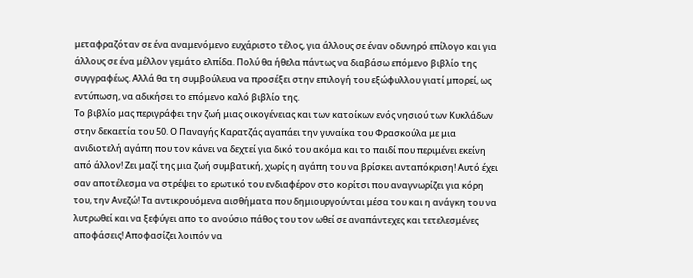μεταφραζόταν σε ένα αναμενόμενο ευχάριστο τέλος, για άλλους σε έναν οδυνηρό επίλογο και για άλλους σε ένα μέλλον γεμάτο ελπίδα. Πολύ θα ήθελα πάντως να διαβάσω επόμενο βιβλίο της συγγραφέως. Αλλά θα τη συμβούλευα να προσέξει στην επιλογή του εξώφυλλου γιατί μπορεί, ως εντύπωση, να αδικήσει το επόμενο καλό βιβλίο της.
Το βιβλίο μας περιγράφει την ζωή μιας οικογένειας και των κατοίκων ενός νησιού των Κυκλάδων στην δεκαετία του 50. Ο Παναγής Καρατζάς αγαπάει την γυναίκα του Φρασκούλα με μια ανιδιοτελή αγάπη που τον κάνει να δεχτεί για δικό του ακόμα και το παιδί που περιμένει εκείνη από άλλον! Ζει μαζί της μια ζωή συμβατική, χωρίς η αγάπη του να βρίσκει ανταπόκριση! Αυτό έχει σαν αποτέλεσμα να στρέψει το ερωτικό του ενδιαφέρον στο κορίτσι που αναγνωρίζει για κόρη του, την Ανεζώ! Τα αντικρουόμενα αισθήματα που δημιουργούνται μέσα του και η ανάγκη του να λυτρωθεί και να ξεφύγει απο το ανούσιο πάθος του τον ωθεί σε αναπάντεχες και τετελεσμένες αποφάσεις! Αποφασίζει λοιπόν να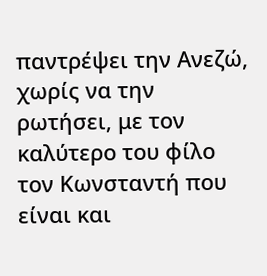παντρέψει την Ανεζώ, χωρίς να την ρωτήσει, με τον καλύτερο του φίλο τον Κωνσταντή που είναι και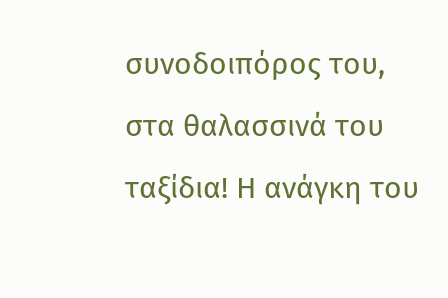συνοδοιπόρος του, στα θαλασσινά του ταξίδια! Η ανάγκη του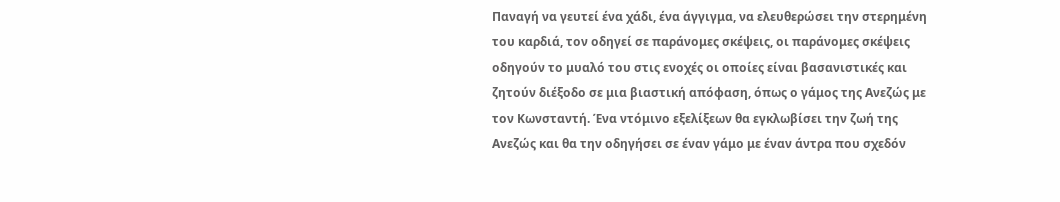Παναγή να γευτεί ένα χάδι, ένα άγγιγμα, να ελευθερώσει την στερημένη του καρδιά, τον οδηγεί σε παράνομες σκέψεις, οι παράνομες σκέψεις οδηγούν το μυαλό του στις ενοχές οι οποίες είναι βασανιστικές και ζητούν διέξοδο σε μια βιαστική απόφαση, όπως ο γάμος της Ανεζώς με τον Κωνσταντή. Ένα ντόμινο εξελίξεων θα εγκλωβίσει την ζωή της Ανεζώς και θα την οδηγήσει σε έναν γάμο με έναν άντρα που σχεδόν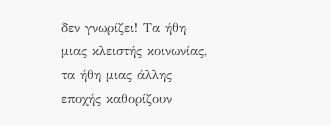δεν γνωρίζει! Τα ήθη μιας κλειστής κοινωνίας, τα ήθη μιας άλλης εποχής καθορίζουν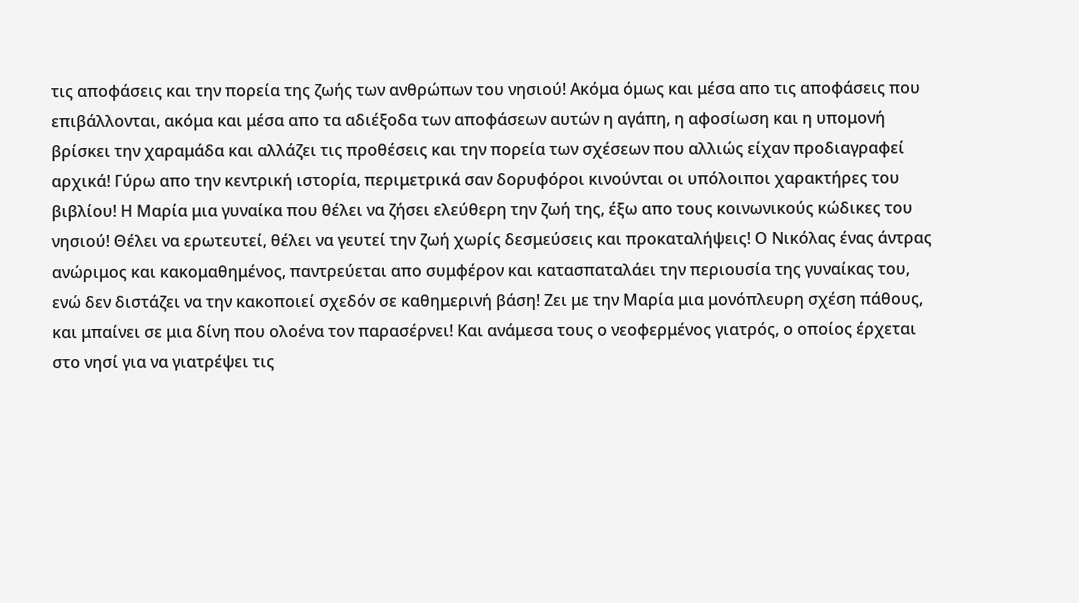τις αποφάσεις και την πορεία της ζωής των ανθρώπων του νησιού! Ακόμα όμως και μέσα απο τις αποφάσεις που επιβάλλονται, ακόμα και μέσα απο τα αδιέξοδα των αποφάσεων αυτών η αγάπη, η αφοσίωση και η υπομονή βρίσκει την χαραμάδα και αλλάζει τις προθέσεις και την πορεία των σχέσεων που αλλιώς είχαν προδιαγραφεί αρχικά! Γύρω απο την κεντρική ιστορία, περιμετρικά σαν δορυφόροι κινούνται οι υπόλοιποι χαρακτήρες του βιβλίου! Η Μαρία μια γυναίκα που θέλει να ζήσει ελεύθερη την ζωή της, έξω απο τους κοινωνικούς κώδικες του νησιού! Θέλει να ερωτευτεί, θέλει να γευτεί την ζωή χωρίς δεσμεύσεις και προκαταλήψεις! Ο Νικόλας ένας άντρας ανώριμος και κακομαθημένος, παντρεύεται απο συμφέρον και κατασπαταλάει την περιουσία της γυναίκας του, ενώ δεν διστάζει να την κακοποιεί σχεδόν σε καθημερινή βάση! Ζει με την Μαρία μια μονόπλευρη σχέση πάθους, και μπαίνει σε μια δίνη που ολοένα τον παρασέρνει! Και ανάμεσα τους ο νεοφερμένος γιατρός, ο οποίος έρχεται στο νησί για να γιατρέψει τις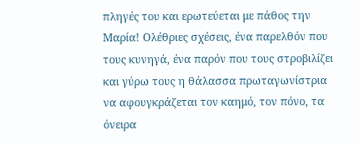πληγές του και ερωτεύεται με πάθος την Μαρία! Ολέθριες σχέσεις, ένα παρελθόν που τους κυνηγά, ένα παρόν που τους στροβιλίζει και γύρω τους η θάλασσα πρωταγωνίστρια να αφουγκράζεται τον καημό, τον πόνο, τα όνειρα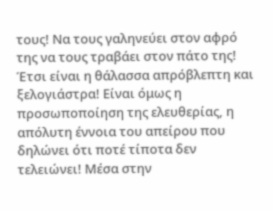τους! Να τους γαληνεύει στον αφρό της να τους τραβάει στον πάτο της! Έτσι είναι η θάλασσα απρόβλεπτη και ξελογιάστρα! Είναι όμως η προσωποποίηση της ελευθερίας, η απόλυτη έννοια του απείρου που δηλώνει ότι ποτέ τίποτα δεν τελειώνει! Μέσα στην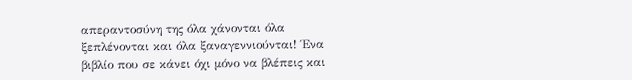απεραντοσύνη της όλα χάνονται όλα ξεπλένονται και όλα ξαναγεννιούνται! Ένα βιβλίο που σε κάνει όχι μόνο να βλέπεις και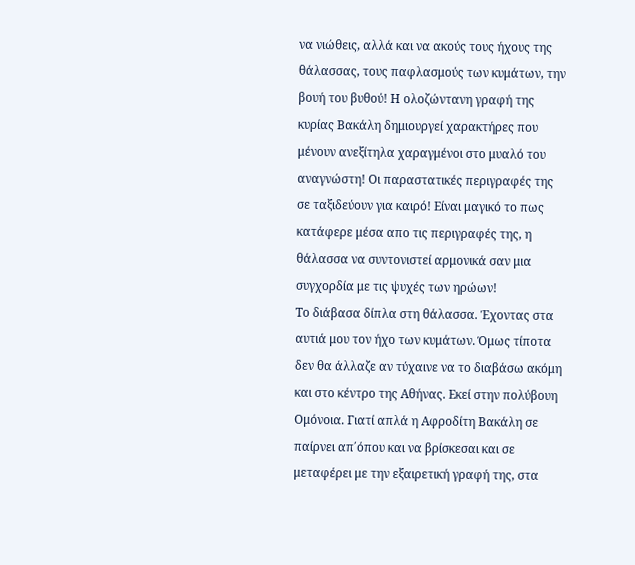να νιώθεις, αλλά και να ακούς τους ήχους της θάλασσας, τους παφλασμούς των κυμάτων, την βουή του βυθού! Η ολοζώντανη γραφή της κυρίας Βακάλη δημιουργεί χαρακτήρες που μένουν ανεξίτηλα χαραγμένοι στο μυαλό του αναγνώστη! Οι παραστατικές περιγραφές της σε ταξιδεύουν για καιρό! Είναι μαγικό το πως κατάφερε μέσα απο τις περιγραφές της, η θάλασσα να συντονιστεί αρμονικά σαν μια συγχορδία με τις ψυχές των ηρώων!
Το διάβασα δίπλα στη θάλασσα. Έχοντας στα αυτιά μου τον ήχο των κυμάτων. Όμως τίποτα δεν θα άλλαζε αν τύχαινε να το διαβάσω ακόμη και στο κέντρο της Αθήνας. Εκεί στην πολύβουη Ομόνοια. Γιατί απλά η Αφροδίτη Βακάλη σε παίρνει απ΄όπου και να βρίσκεσαι και σε μεταφέρει με την εξαιρετική γραφή της, στα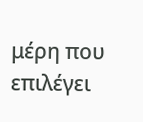μέρη που επιλέγει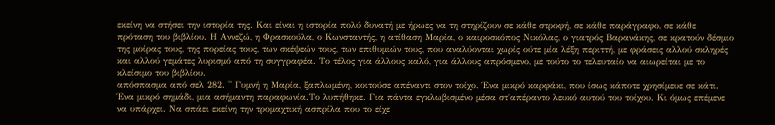εκείνη να στήσει την ιστορία της. Και είναι η ιστορία πολύ δυνατή με ήρωες να τη στηρίζουν σε κάθε στροφή, σε κάθε παράγραφο, σε κάθε πρόταση του βιβλίου. Η Αννεζώ, η Φρασκούλα, ο Κωνσταντής, η ατίθαση Μαρία, ο καιροσκόπος Νικόλας, ο γιατρός Βαρανάκης, σε κρατούν δέσμιο της μοίρας τους, της πορείας τους, των σκέψεών τους, των επιθυμιών τους, που αναλύονται χωρίς ούτε μία λέξη περιττή, με φράσεις αλλού σκληρές και αλλού γεμάτες λυρισμό από τη συγγραφέα. Το τέλος για άλλους καλό, για άλλους απρόσμενο, με τούτο το τελευταίο να αιωρείται με το κλείσιμο του βιβλίου.
απόσπασμα από σελ 282. '' Γυμνή η Μαρία, ξαπλωμένη, κοιτούσε απέναντι στον τοίχο. Ένα μικρό καρφάκι, που ίσως κάποτε χρησίμευε σε κάτι. Ένα μικρό σημάδι, μια ασήμαντη παραφωνία.Το λυπήθηκε. Για πάντα εγκλωβισμένο μέσα στ΄απέραντο λευκό αυτού του τοίχου. Κι όμως επέμενε να υπάρχει. Να σπάει εκείνη την τρομαχτική ασπρίλα που το είχε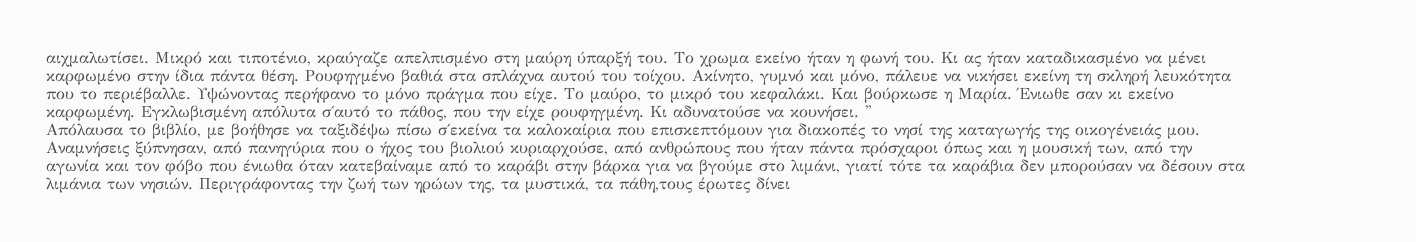αιχμαλωτίσει. Μικρό και τιποτένιο, κραύγαζε απελπισμένο στη μαύρη ύπαρξή του. Το χρωμα εκείνο ήταν η φωνή του. Κι ας ήταν καταδικασμένο να μένει καρφωμένο στην ίδια πάντα θέση. Ρουφηγμένο βαθιά στα σπλάχνα αυτού του τοίχου. Ακίνητο, γυμνό και μόνο, πάλευε να νικήσει εκείνη τη σκληρή λευκότητα που το περιέβαλλε. Υψώνοντας περήφανο το μόνο πράγμα που είχε. Το μαύρο, το μικρό του κεφαλάκι. Και βούρκωσε η Μαρία. Ένιωθε σαν κι εκείνο καρφωμένη. Εγκλωβισμένη απόλυτα σ΄αυτό το πάθος, που την είχε ρουφηγμένη. Κι αδυνατούσε να κουνήσει. ''
Απόλαυσα το βιβλίο, με βοήθησε να ταξιδέψω πίσω σ΄εκείνα τα καλοκαίρια που επισκεπτόμουν για διακοπές το νησί της καταγωγής της οικογένειάς μου. Αναμνήσεις ξύπνησαν, από πανηγύρια που ο ήχος του βιολιού κυριαρχούσε, από ανθρώπους που ήταν πάντα πρόσχαροι όπως και η μουσική των, από την αγωνία και τον φόβο που ένιωθα όταν κατεβαίναμε από το καράβι στην βάρκα για να βγούμε στο λιμάνι, γιατί τότε τα καράβια δεν μπορούσαν να δέσουν στα λιμάνια των νησιών. Περιγράφοντας την ζωή των ηρώων της, τα μυστικά, τα πάθη,τους έρωτες δίνει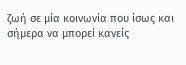ζωή σε μία κοινωνία που ίσως και σήμερα να μπορεί κανείς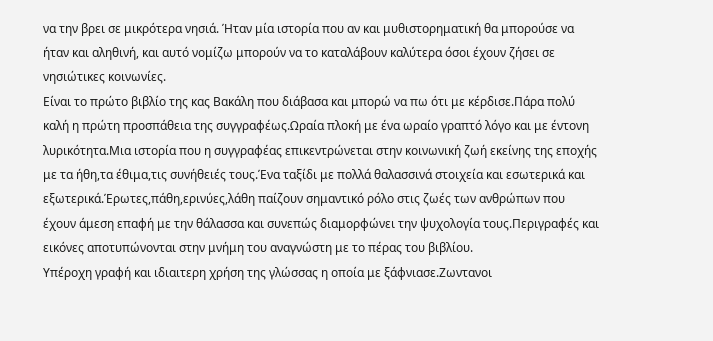να την βρει σε μικρότερα νησιά. Ήταν μία ιστορία που αν και μυθιστορηματική θα μπορούσε να ήταν και αληθινή, και αυτό νομίζω μπορούν να το καταλάβουν καλύτερα όσοι έχουν ζήσει σε νησιώτικες κοινωνίες.
Είναι το πρώτο βιβλίο της κας Βακάλη που διάβασα και μπορώ να πω ότι με κέρδισε.Πάρα πολύ καλή η πρώτη προσπάθεια της συγγραφέως.Ωραία πλοκή με ένα ωραίο γραπτό λόγο και με έντονη λυρικότητα.Μια ιστορία που η συγγραφέας επικεντρώνεται στην κοινωνική ζωή εκείνης της εποχής με τα ήθη,τα έθιμα,τις συνήθειές τους.Ένα ταξίδι με πολλά θαλασσινά στοιχεία και εσωτερικά και εξωτερικά.Έρωτες,πάθη,ερινύες,λάθη παίζουν σημαντικό ρόλο στις ζωές των ανθρώπων που έχουν άμεση επαφή με την θάλασσα και συνεπώς διαμορφώνει την ψυχολογία τους.Περιγραφές και εικόνες αποτυπώνονται στην μνήμη του αναγνώστη με το πέρας του βιβλίου.
Υπέροχη γραφή και ιδιαιτερη χρήση της γλώσσας η οποία με ξάφνιασε.Ζωντανοι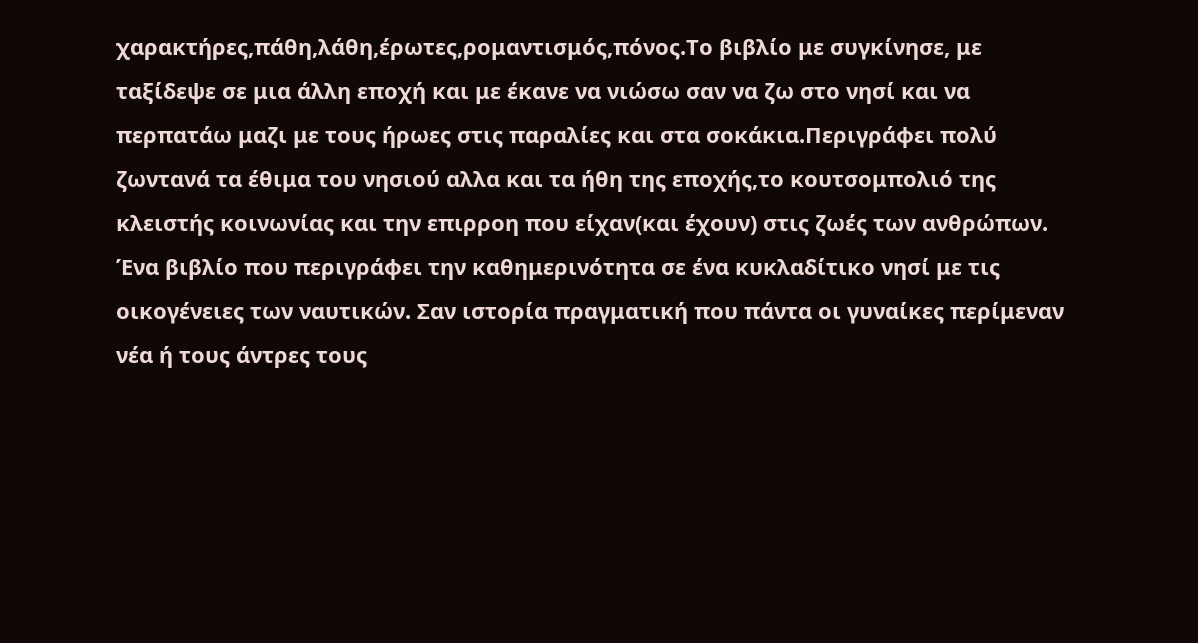χαρακτήρες,πάθη,λάθη,έρωτες,ρομαντισμός,πόνος.Το βιβλίο με συγκίνησε, με ταξίδεψε σε μια άλλη εποχή και με έκανε να νιώσω σαν να ζω στο νησί και να περπατάω μαζι με τους ήρωες στις παραλίες και στα σοκάκια.Περιγράφει πολύ ζωντανά τα έθιμα του νησιού αλλα και τα ήθη της εποχής,το κουτσομπολιό της κλειστής κοινωνίας και την επιρροη που είχαν(και έχουν) στις ζωές των ανθρώπων.
Ένα βιβλίο που περιγράφει την καθημερινότητα σε ένα κυκλαδίτικο νησί με τις οικογένειες των ναυτικών. Σαν ιστορία πραγματική που πάντα οι γυναίκες περίμεναν νέα ή τους άντρες τους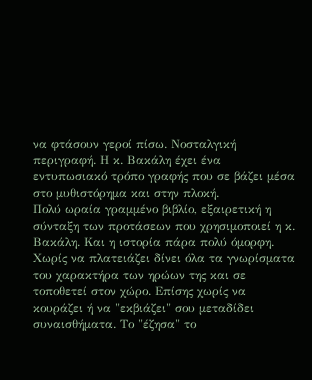να φτάσουν γεροί πίσω. Νοσταλγική περιγραφή. Η κ. Βακάλη έχει ένα εντυπωσιακό τρόπο γραφής που σε βάζει μέσα στο μυθιστόρημα και στην πλοκή.
Πολύ ωραία γραμμένο βιβλίο, εξαιρετική η σύνταξη των προτάσεων που χρησιμοποιεί η κ. Βακάλη. Και η ιστορία πάρα πολύ όμορφη. Χωρίς να πλατειάζει δίνει όλα τα γνωρίσματα του χαρακτήρα των ηρώων της και σε τοποθετεί στον χώρο. Επίσης χωρίς να κουράζει ή να "εκβιάζει" σου μεταδίδει συναισθήματα. Το "έζησα" το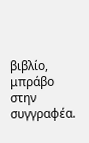βιβλίο, μπράβο στην συγγραφέα.